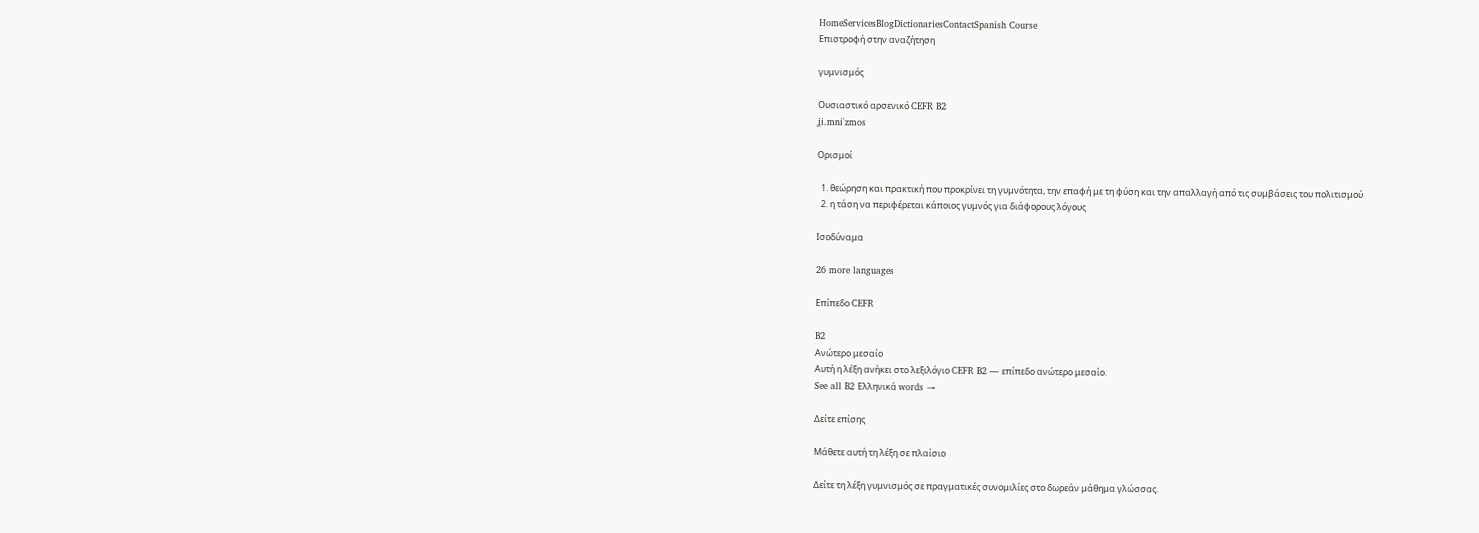HomeServicesBlogDictionariesContactSpanish Course
Επιστροφή στην αναζήτηση

γυμνισμός

Ουσιαστικό αρσενικό CEFR B2
ʝi.mniˈzmos

Ορισμοί

  1. θεώρηση και πρακτική που προκρίνει τη γυμνότητα, την επαφή με τη φύση και την απαλλαγή από τις συμβάσεις του πολιτισμού
  2. η τάση να περιφέρεται κάποιος γυμνός για διάφορους λόγους

Ισοδύναμα

26 more languages

Επίπεδο CEFR

B2
Ανώτερο μεσαίο
Αυτή η λέξη ανήκει στο λεξιλόγιο CEFR B2 — επίπεδο ανώτερο μεσαίο.
See all B2 Ελληνικά words →

Δείτε επίσης

Μάθετε αυτή τη λέξη σε πλαίσιο

Δείτε τη λέξη γυμνισμός σε πραγματικές συνομιλίες στο δωρεάν μάθημα γλώσσας.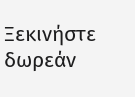Ξεκινήστε δωρεάν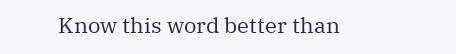Know this word better than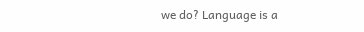we do? Language is a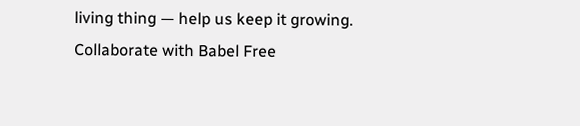living thing — help us keep it growing. Collaborate with Babel Free